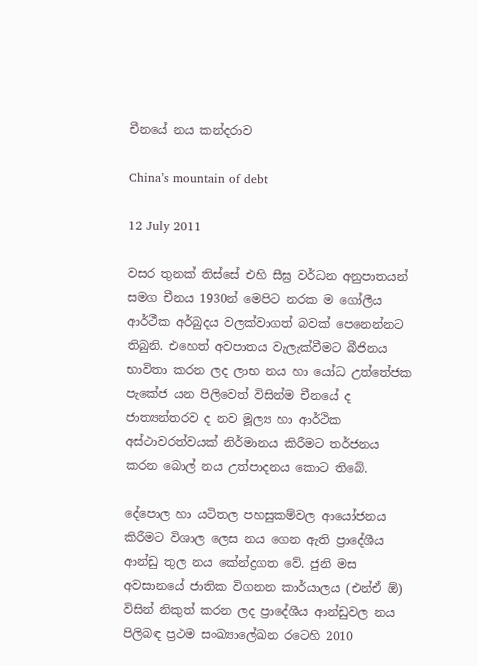චීනයේ නය කන්දරාව

China’s mountain of debt

12 July 2011

වසර තුනක් තිස්සේ එහි සීඝ්‍ර වර්ධන අනුපාතයන් සමග චීනය 1930න් මෙපිට නරක ම ගෝලීය ආර්ථීක අර්බුදය වලක්වාගත් බවක් පෙනෙන්නට තිබුනි. එහෙත් අවපාතය වැලැක්වීමට බීජිනය භාවිතා කරන ලද ලාභ නය හා යෝධ උත්තේජක පැකේජ යන පිලිවෙත් විසින්ම චීනයේ ද ජාත්‍යන්තරව ද නව මූල්‍ය හා ආර්ථික අස්ථාවරත්වයක් නිර්මානය කිරීමට තර්ජනය කරන බොල් නය උත්පාදනය කොට තිබේ.

දේපොල හා යටිතල පහසුකම්වල ආයෝජනය කිරීමට විශාල ලෙස නය ගෙන ඇති ප්‍රාදේශීය ආන්ඩු තුල නය කේන්ද්‍රගත වේ. ජුනි මස අවසානයේ ජාතික විගනන කාර්යාලය (එන්ඒ ඕ) විසින් නිකුත් කරන ලද ප්‍රාදේශීය ආන්ඩුවල නය පිලිබඳ ප්‍රථම සංඛ්‍යාලේඛන රටෙහි 2010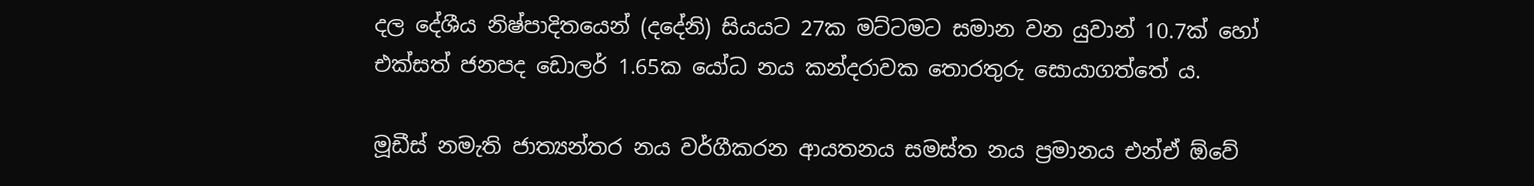දල දේශීය නිෂ්පාදිතයෙන් (දදේනි) සියයට 27ක මට්ටමට සමාන වන යුවාන් 10.7ක් හෝ එක්සත් ජනපද ඩොලර් 1.65ක යෝධ නය කන්දරාවක තොරතුරු සොයාගත්තේ ය.

මූඩීස් නමැති ජාත්‍යන්තර නය වර්ගීකරන ආයතනය සමස්ත නය ප්‍රමානය එන්ඒ ඕවේ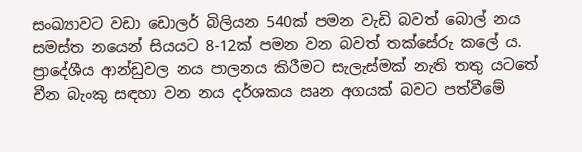සංඛ්‍යාවට වඩා ඩොලර් බිලියන 540ක් පමන වැඩි බවත් බොල් නය සමස්ත නයෙන් සියයට 8-12ක් පමන වන බවත් තක්සේරු කලේ ය. ප්‍රාදේශීය ආන්ඩුවල නය පාලනය කිරීමට සැලැස්මක් නැති තතු යටතේ චීන බැංකු සඳහා වන නය දර්ශකය ඍන අගයක් බවට පත්වීමේ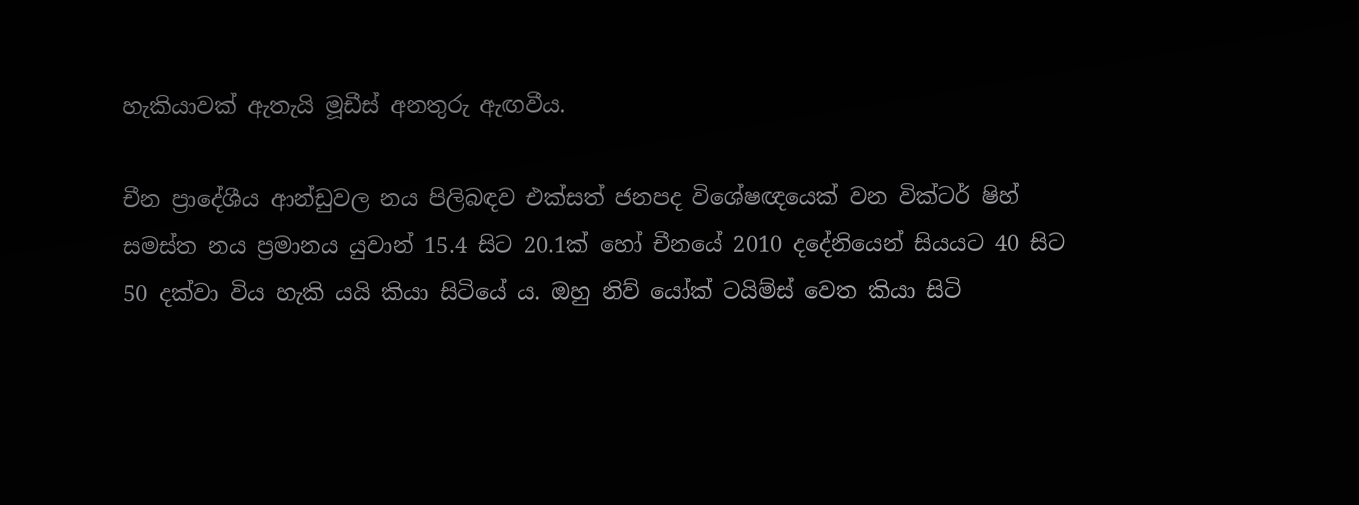හැකියාවක් ඇතැයි මූඩීස් අනතුරු ඇඟවීය.

චීන ප්‍රාදේශීය ආන්ඩුවල නය පිලිබඳව එක්සත් ජනපද විශේෂඥයෙක් වන වික්ටර් ෂිහ් සමස්ත නය ප්‍රමානය යුවාන් 15.4 සිට 20.1ක් හෝ චීනයේ 2010 දදේනියෙන් සියයට 40 සිට 50 දක්වා විය හැකි යයි කියා සිටියේ ය. ඔහු නිව් යෝක් ටයිම්ස් වෙත කියා සිටි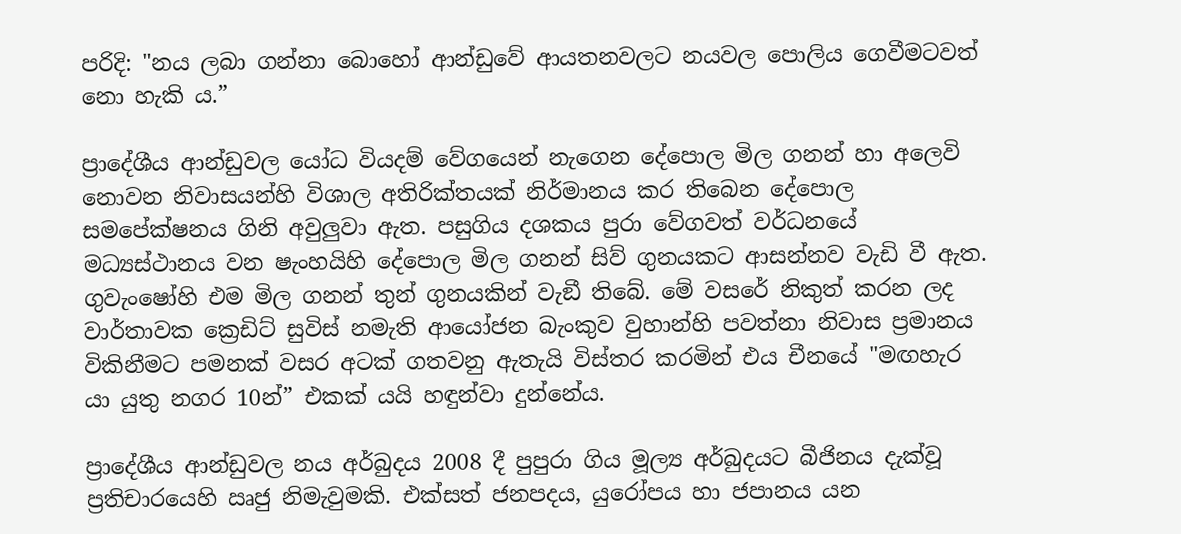පරිදි: "නය ලබා ගන්නා බොහෝ ආන්ඩුවේ ආයතනවලට නයවල පොලිය ගෙවීමටවත් නො හැකි ය.”

ප්‍රාදේශීය ආන්ඩුවල යෝධ වියදම් වේගයෙන් නැගෙන දේපොල මිල ගනන් හා අලෙවි නොවන නිවාසයන්හි විශාල අතිරික්තයක් නිර්මානය කර තිබෙන දේපොල සමපේක්ෂනය ගිනි අවුලුවා ඇත. පසුගිය දශකය පුරා වේගවත් වර්ධනයේ මධ්‍යස්ථානය වන ෂැංහයිහි දේපොල මිල ගනන් සිව් ගුනයකට ආසන්නව වැඩි වී ඇත. ගුවැංෂෝහි එම මිල ගනන් තුන් ගුනයකින් වැඞී තිබේ. මේ වසරේ නිකුත් කරන ලද වාර්තාවක ක්‍රෙඩිට් සුවිස් නමැති ආයෝජන බැංකුව වුහාන්හි පවත්නා නිවාස ප්‍රමානය විකිනීමට පමනක් වසර අටක් ගතවනු ඇතැයි විස්තර කරමින් එය චීනයේ "මඟහැර යා යුතු නගර 10න්” එකක් යයි හඳුන්වා දුන්නේය.

ප්‍රාදේශීය ආන්ඩුවල නය අර්බුදය 2008 දී පුපුරා ගිය මූල්‍ය අර්බුදයට බීජිනය දැක්වූ ප්‍රතිචාරයෙහි ඍජු නිමැවුමකි. එක්සත් ජනපදය, යුරෝපය හා ජපානය යන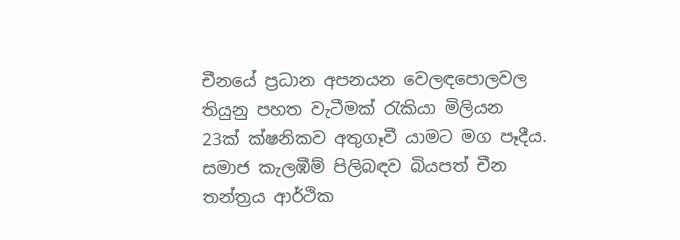චීනයේ ප්‍රධාන අපනයන වෙලඳපොලවල තියුනු පහත වැටීමක් රැකියා මිලියන 23ක් ක්ෂනිකව අතුගෑවී යාමට මග පෑදීය. සමාජ කැලඹීම් පිලිබඳව බියපත් චීන තන්ත්‍රය ආර්ථික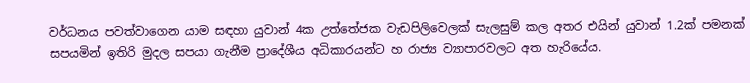වර්ධනය පවත්වාගෙන යාම සඳහා යුවාන් 4ක උත්තේජක වැඩපිලිවෙලක් සැලසුම් කල අතර එයින් යුවාන් 1.2ක් පමනක් සපයමින් ඉතිරි මුදල සපයා ගැනීම ප්‍රාදේශීය අධිකාරයන්ට හ රාජ්‍ය ව්‍යාපාරවලට අත හැරියේය.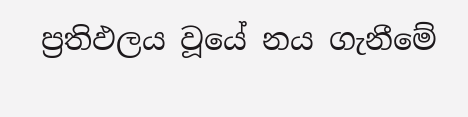ප්‍රතිඵලය වූයේ නය ගැනීමේ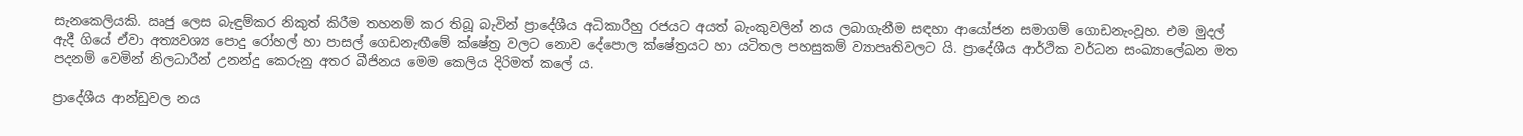සැනකෙලියකි. ඍජු ලෙස බැඳුම්කර නිකුත් කිරීම තහනම් කර තිබූ බැවින් ප්‍රාදේශීය අධිකාරීහු රජයට අයත් බැංකුවලින් නය ලබාගැනීම සඳහා ආයෝජන සමාගම් ගොඩනැංවූහ. එම මුදල් ඇදී ගියේ ඒවා අත්‍යවශ්‍ය පොදු රෝහල් හා පාසල් ගෙඩනැඟීමේ ක්ෂේත්‍ර වලට නොව දේපොල ක්ෂේත්‍රයට හා යටිතල පහසුකම් ව්‍යාපෘතිවලට යි. ප්‍රාදේශීය ආර්ථික වර්ධන සංඛ්‍යාලේඛන මත පදනම් වෙමින් නිලධාරීන් උනන්දු කෙරුනු අතර බීජිනය මෙම කෙලිය දිරිමත් කලේ ය.

ප්‍රාදේශීය ආන්ඩුවල නය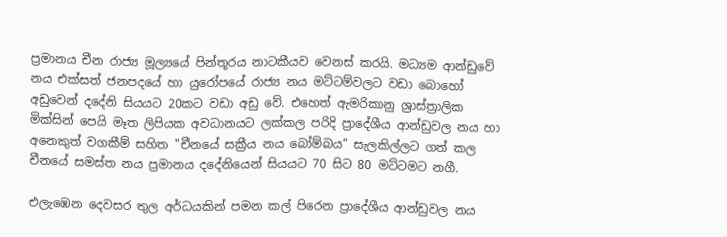ප්‍රමානය චීන රාජ්‍ය මූල්‍යයේ පින්තූරය නාටකීයව වෙනස් කරයි. මධ්‍යම ආන්ඩුවේ නය එක්සත් ජනපදයේ හා යුරෝපයේ රාජ්‍ය නය මට්ටම්වලට වඩා බොහෝ අඩුවෙන් දදේනි සියයට 20කට වඩා අඩු වේ. එහෙත් ඇමරිකානු ශ්‍රාස්ත්‍රාලික මික්සින් පෙයි මෑත ලිපියක අවධානයට ලක්කල පරිදි ප්‍රාදේශීය ආන්ඩුවල නය හා අනෙකුත් වගකීම් සහිත "චීනයේ සක්‍රීය නය බෝම්බය” සැලකිල්ලට ගත් කල චීනයේ සමස්ත නය ප්‍රමානය දදේනියෙන් සියයට 70 සිට 80 මට්ටමට නගී.

එලැඹෙන දෙවසර තුල අර්ධයකින් පමන කල් පිරෙන ප්‍රාදේශීය ආන්ඩුවල නය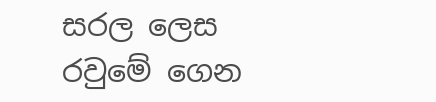සරල ලෙස රවුමේ ගෙන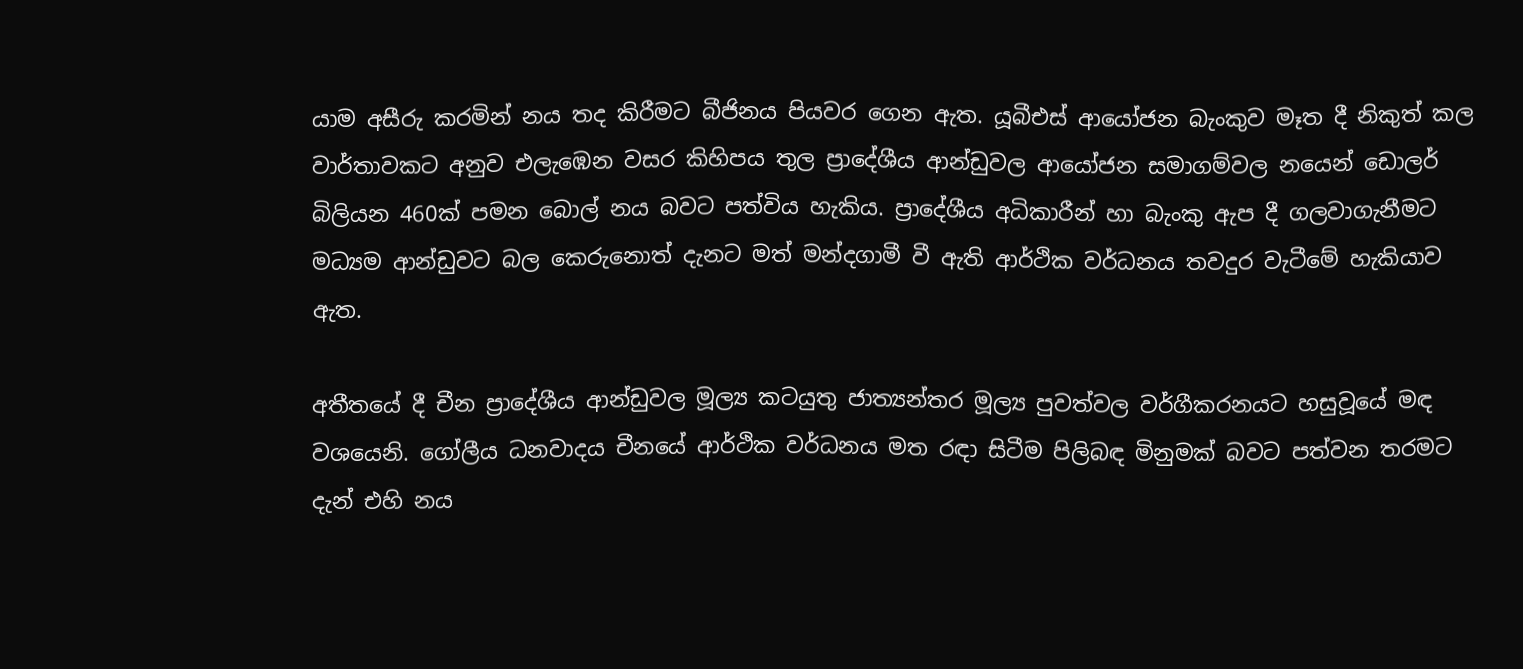යාම අසීරු කරමින් නය තද කිරීමට බීජිනය පියවර ගෙන ඇත. යූබීඑස් ආයෝජන බැංකුව මෑත දී නිකුත් කල වාර්තාවකට අනුව එලැඹෙන වසර කිහිපය තුල ප්‍රාදේශීය ආන්ඩුවල ආයෝජන සමාගම්වල නයෙන් ඩොලර් බිලියන 460ක් පමන බොල් නය බවට පත්විය හැකිය. ප්‍රාදේශීය අධිකාරීන් හා බැංකු ඇප දී ගලවාගැනීමට මධ්‍යම ආන්ඩුවට බල කෙරුනොත් දැනට මත් මන්දගාමී වී ඇති ආර්ථික වර්ධනය තවදුර වැටීමේ හැකියාව ඇත.

අතීතයේ දී චීන ප්‍රාදේශීය ආන්ඩුවල මූල්‍ය කටයුතු ජාත්‍යන්තර මූල්‍ය පුවත්වල වර්ගීකරනයට හසුවූයේ මඳ වශයෙනි. ගෝලීය ධනවාදය චීනයේ ආර්ථික වර්ධනය මත රඳා සිටීම පිලිබඳ මිනුමක් බවට පත්වන තරමට දැන් එහි නය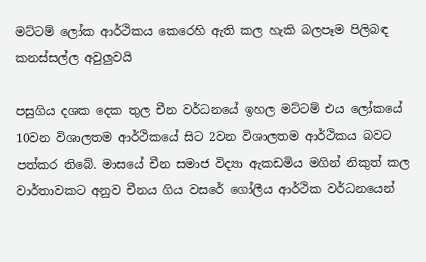මට්ටම් ලෝක ආර්ථිකය කෙරෙහි ඇති කල හැකි බලපෑම පිලිබඳ කනස්සල්ල අවුලුවයි

පසුගිය දශක දෙක තුල චීන වර්ධනයේ ඉහල මට්ටම් එය ලෝකයේ 10වන විශාලතම ආර්ථිකයේ සිට 2වන විශාලතම ආර්ථිකය බවට පත්කර තිබේ. මාසයේ චීන සමාජ විද්‍යා ඇකඩමිය මගින් නිකුත් කල වාර්තාවකට අනුව චීනය ගිය වසරේ ගෝලීය ආර්ථික වර්ධනයෙන්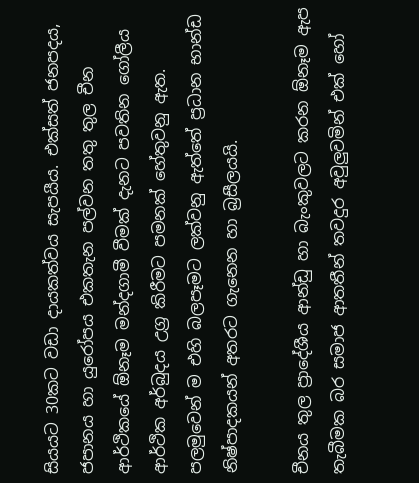සියයට 30කට වඩා දායකත්වය සැපයීය. එක්සත් ජනපදය, ජපානය හා යුරෝපය එකතැන පල්වන තතු තුල චීන ආර්ථිකයේ ඕනෑම මන්දගාමී වීමක් දැනට පවතින ගෝලීය ආර්ථික අර්බුදය උග්‍ර කිරීමට පමනක් හේතුවනු ඇත. පලමුවෙන් ම එහි බලපෑමට ලක්වනු ඇත්තේ ප්‍රධාන භාන්ඩ නිෂ්පාදකයන් අතරට ගැනෙන හා බ්‍රසීලයයි.

චීනය තුල ප්‍රාදේශීය ආන්ඩු හා බැංකුවලට කරන ඕනෑම ඇප තැබීමක බර සමාජ ආතතීන් තවදුර අවුලුවමින් එක් හෝ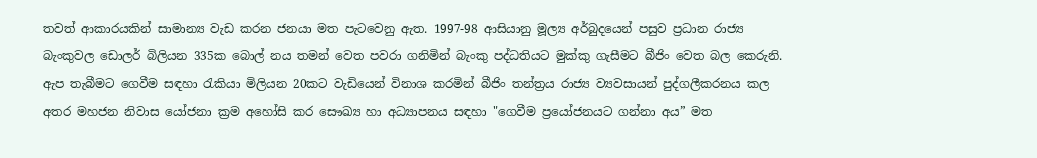තවත් ආකාරයකින් සාමාන්‍ය වැඩ කරන ජනයා මත පැටවෙනු ඇත. 1997-98 ආසියානු මූල්‍ය අර්බුදයෙන් පසුව ප්‍රධාන රාජ්‍ය බැංකුවල ඩොලර් බිලියන 335ක බොල් නය තමන් වෙත පවරා ගනිමින් බැංකු පද්ධතියට මුක්කු ගැසීමට බීජිං වෙත බල කෙරුනි. ඇප තැබීමට ගෙවීම සඳහා රැකියා මිලියන 20කට වැඩියෙන් විනාශ කරමින් බීජිං තන්ත්‍රය රාජ්‍ය ව්‍යවසායන් පුද්ගලීකරනය කල අතර මහජන නිවාස යෝජනා ක්‍රම අහෝසි කර සෞඛ්‍ය හා අධ්‍යාපනය සඳහා "ගෙවීම ප්‍රයෝජනයට ගන්නා අය” මත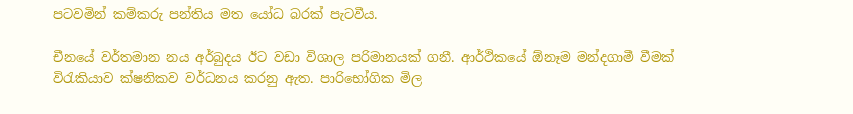පටවමින් කම්කරු පන්තිය මත යෝධ බරක් පැටවීය.

චීනයේ වර්තමාන නය අර්බුදය ඊට වඩා විශාල පරිමානයක් ගනී. ආර්ථිකයේ ඕනෑම මන්දගාමී වීමක් විරැකියාව ක්ෂනිකව වර්ධනය කරනු ඇත. පාරිභෝගික මිල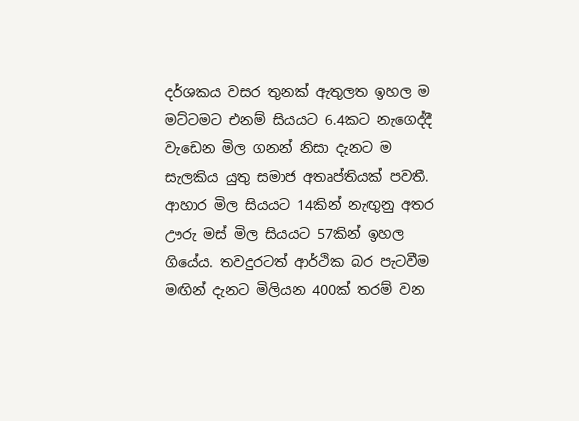දර්ශකය වසර තුනක් ඇතුලත ඉහල ම මට්ටමට එනම් සියයට 6.4කට නැගෙද්දී වැඩෙන මිල ගනන් නිසා දැනට ම සැලකිය යුතු සමාජ අතෘප්තියක් පවතී. ආහාර මිල සියයට 14කින් නැඟුනු අතර ඌරු මස් මිල සියයට 57කින් ඉහල ගියේය. තවදුරටත් ආර්ථික බර පැටවීම මඟින් දැනට මිලියන 400ක් තරම් වන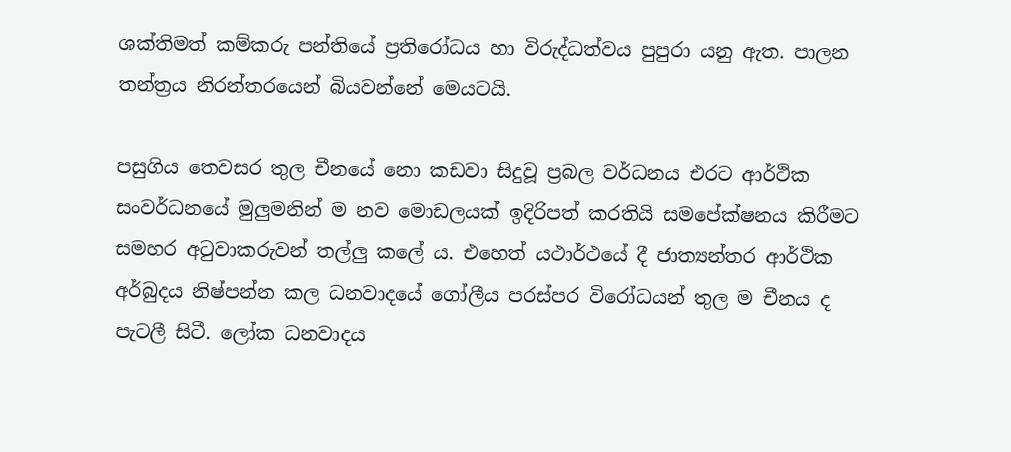ශක්තිමත් කම්කරු පන්තියේ ප්‍රතිරෝධය හා විරුද්ධත්වය පුපුරා යනු ඇත. පාලන තන්ත්‍රය නිරන්තරයෙන් බියවන්නේ මෙයටයි.

පසුගිය තෙවසර තුල චීනයේ නො කඩවා සිදුවූ ප්‍රබල වර්ධනය එරට ආර්ථික සංවර්ධනයේ මුලුමනින් ම නව මොඩලයක් ඉදිරිපත් කරතියි සමපේක්ෂනය කිරීමට සමහර අටුවාකරුවන් තල්ලු කලේ ය. එහෙත් යථාර්ථයේ දී ජාත්‍යන්තර ආර්ථික අර්බුදය නිෂ්පන්න කල ධනවාදයේ ගෝලීය පරස්පර විරෝධයන් තුල ම චීනය ද පැටලී සිටී. ලෝක ධනවාදය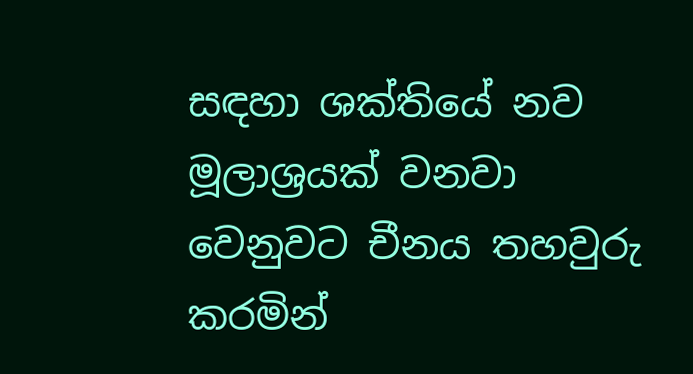සඳහා ශක්තියේ නව මූලාශ්‍රයක් වනවා වෙනුවට චීනය තහවුරු කරමින්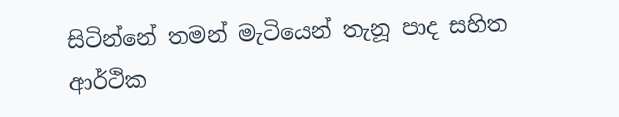සිටින්නේ තමන් මැටියෙන් තැනූ පාද සහිත ආර්ථික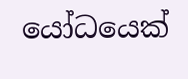යෝධයෙක්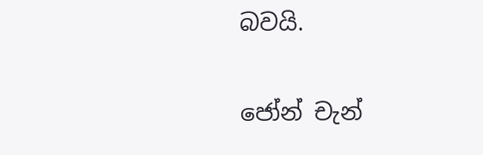බවයි.

ජෝන් චැන්